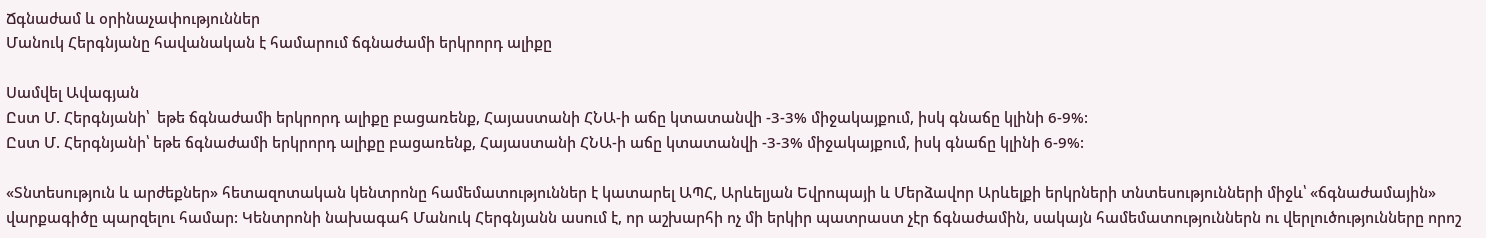Ճգնաժամ և օրինաչափություններ
Մանուկ Հերգնյանը հավանական է համարում ճգնաժամի երկրորդ ալիքը

Սամվել Ավագյան
Ըստ Մ. Հերգնյանի՝  եթե ճգնաժամի երկրորդ ալիքը բացառենք, Հայաստանի ՀՆԱ-ի աճը կտատանվի -3-3% միջակայքում, իսկ գնաճը կլինի 6-9%:
Ըստ Մ. Հերգնյանի՝ եթե ճգնաժամի երկրորդ ալիքը բացառենք, Հայաստանի ՀՆԱ-ի աճը կտատանվի -3-3% միջակայքում, իսկ գնաճը կլինի 6-9%:

«Տնտեսություն և արժեքներ» հետազոտական կենտրոնը համեմատություններ է կատարել ԱՊՀ, Արևելյան Եվրոպայի և Մերձավոր Արևելքի երկրների տնտեսությունների միջև՝ «ճգնաժամային» վարքագիծը պարզելու համար: Կենտրոնի նախագահ Մանուկ Հերգնյանն ասում է, որ աշխարհի ոչ մի երկիր պատրաստ չէր ճգնաժամին, սակայն համեմատություններն ու վերլուծությունները որոշ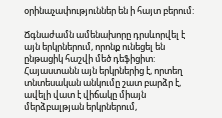օրինաչափություններ են ի հայտ բերում:

Ճգնաժամն ամենախորը դրսևորվել է այն երկրներում, որոնք ունեցել են ընթացիկ հաշվի մեծ դեֆիցիտ: Հայաստանն այն երկրներից է, որտեղ տնտեսական անկումը շատ բարձր է, ավելի վատ է վիճակը միայն մերձբալթյան երկրներում,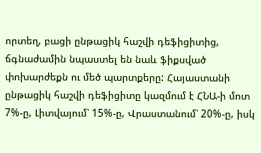որտեղ, բացի ընթացիկ հաշվի դեֆիցիտից, ճգնաժամին նպաստել են նաև ֆիքսված փոխարժեքն ու մեծ պարտքերը: Հայաստանի ընթացիկ հաշվի դեֆիցիտը կազմում է ՀՆԱ-ի մոտ 7%-ը, Լիտվայում՝ 15%-ը, Վրաստանում՝ 20%-ը, իսկ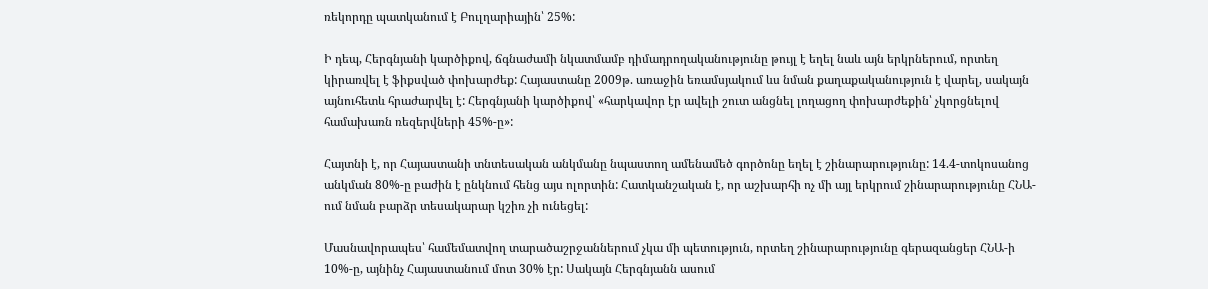ռեկորդը պատկանում է Բուլղարիային՝ 25%:

Ի դեպ, Հերգնյանի կարծիքով, ճգնաժամի նկատմամբ դիմադրողականությունը թույլ է եղել նաև այն երկրներում, որտեղ կիրառվել է ֆիքսված փոխարժեք: Հայաստանը 2009թ. առաջին եռամսյակում ևս նման քաղաքականություն է վարել, սակայն այնուհետև հրաժարվել է: Հերգնյանի կարծիքով՝ «հարկավոր էր ավելի շուտ անցնել լողացող փոխարժեքին՝ չկորցնելով համախառն ռեզերվների 45%-ը»:

Հայտնի է, որ Հայաստանի տնտեսական անկմանը նպաստող ամենամեծ գործոնը եղել է շինարարությունը: 14.4-տոկոսանոց անկման 80%-ը բաժին է ընկնում հենց այս ոլորտին: Հատկանշական է, որ աշխարհի ոչ մի այլ երկրում շինարարությունը ՀՆԱ-ում նման բարձր տեսակարար կշիռ չի ունեցել:

Մասնավորապես՝ համեմատվող տարածաշրջաններում չկա մի պետություն, որտեղ շինարարությունը գերազանցեր ՀՆԱ-ի 10%-ը, այնինչ Հայաստանում մոտ 30% էր: Սակայն Հերգնյանն ասում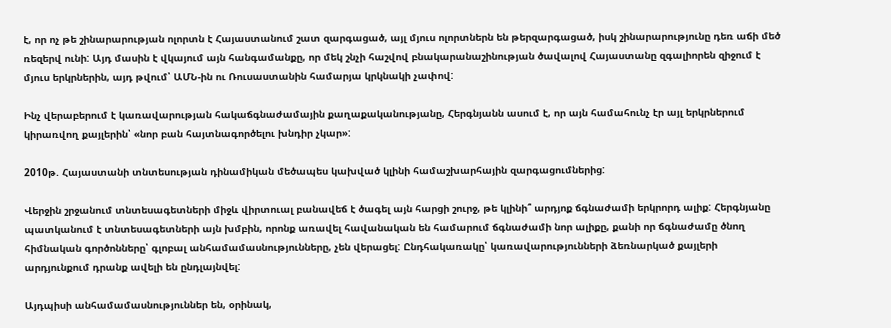է, որ ոչ թե շինարարության ոլորտն է Հայաստանում շատ զարգացած, այլ մյուս ոլորտներն են թերզարգացած, իսկ շինարարությունը դեռ աճի մեծ ռեզերվ ունի: Այդ մասին է վկայում այն հանգամանքը, որ մեկ շնչի հաշվով բնակարանաշինության ծավալով Հայաստանը զգալիորեն զիջում է մյուս երկրներին, այդ թվում՝ ԱՄՆ-ին ու Ռուսաստանին համարյա կրկնակի չափով:

Ինչ վերաբերում է կառավարության հակաճգնաժամային քաղաքականությանը, Հերգնյանն ասում է, որ այն համահունչ էր այլ երկրներում կիրառվող քայլերին՝ «նոր բան հայտնագործելու խնդիր չկար»:

2010թ. Հայաստանի տնտեսության դինամիկան մեծապես կախված կլինի համաշխարհային զարգացումներից:

Վերջին շրջանում տնտեսագետների միջև վիրտուալ բանավեճ է ծագել այն հարցի շուրջ, թե կլինի՞ արդյոք ճգնաժամի երկրորդ ալիք: Հերգնյանը պատկանում է տնտեսագետների այն խմբին, որոնք առավել հավանական են համարում ճգնաժամի նոր ալիքը, քանի որ ճգնաժամը ծնող հիմնական գործոնները՝ գլոբալ անհամամասնությունները, չեն վերացել: Ընդհակառակը՝ կառավարությունների ձեռնարկած քայլերի արդյունքում դրանք ավելի են ընդլայնվել:

Այդպիսի անհամամասնություններ են, օրինակ,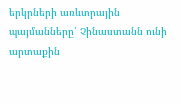երկրների առևտրային պայմանները՝ Չինաստանն ունի արտաքին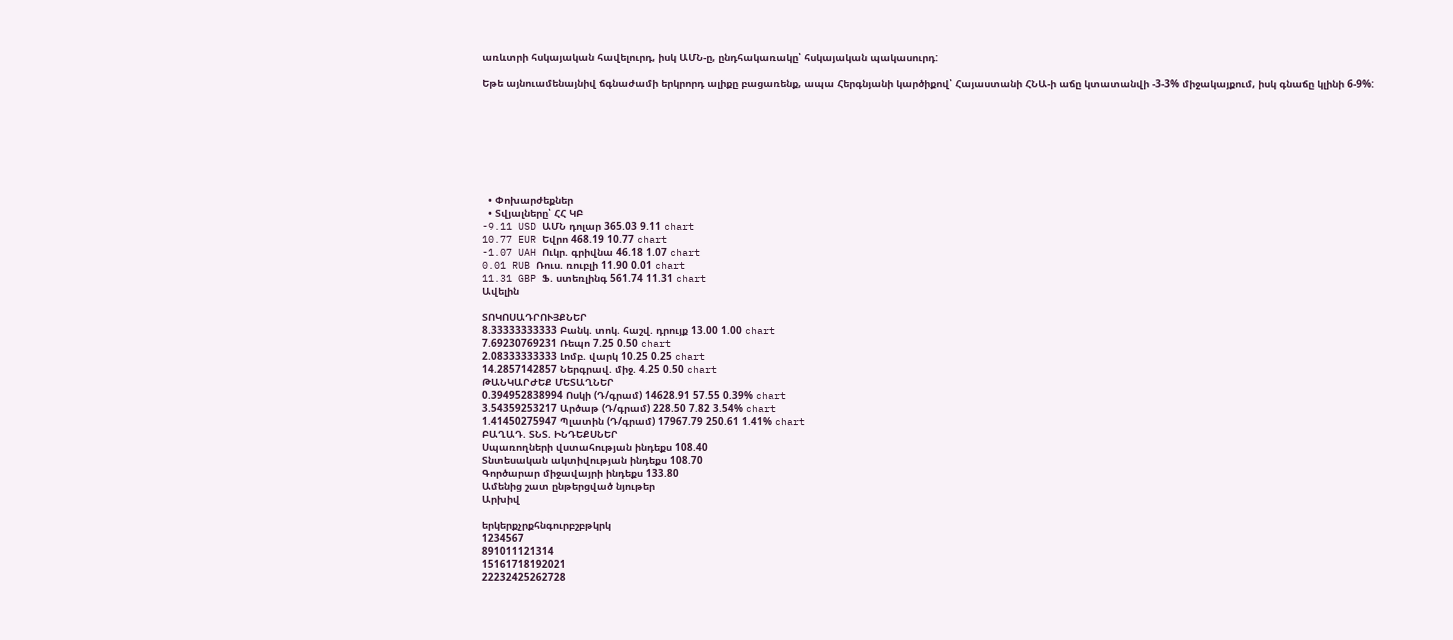առևտրի հսկայական հավելուրդ, իսկ ԱՄՆ-ը, ընդհակառակը՝ հսկայական պակասուրդ:

Եթե այնուամենայնիվ ճգնաժամի երկրորդ ալիքը բացառենք, ապա Հերգնյանի կարծիքով՝ Հայաստանի ՀՆԱ-ի աճը կտատանվի -3-3% միջակայքում, իսկ գնաճը կլինի 6-9%:








  • Փոխարժեքներ
  • Տվյալները՝ ՀՀ ԿԲ
-9.11 USD ԱՄՆ դոլար 365.03 9.11 chart
10.77 EUR Եվրո 468.19 10.77 chart
-1.07 UAH Ուկր. գրիվնա 46.18 1.07 chart
0.01 RUB Ռուս. ռուբլի 11.90 0.01 chart
11.31 GBP Ֆ. ստեռլինգ 561.74 11.31 chart
Ավելին

ՏՈԿՈՍԱԴՐՈՒՅՔՆԵՐ
8.33333333333 Բանկ. տոկ. հաշվ. դրույք 13.00 1.00 chart
7.69230769231 Ռեպո 7.25 0.50 chart
2.08333333333 Լոմբ. վարկ 10.25 0.25 chart
14.2857142857 Ներգրավ. միջ. 4.25 0.50 chart
ԹԱՆԿԱՐԺԵՔ ՄԵՏԱՂՆԵՐ
0.394952838994 Ոսկի (Դ/գրամ) 14628.91 57.55 0.39% chart
3.54359253217 Արծաթ (Դ/գրամ) 228.50 7.82 3.54% chart
1.41450275947 Պլատին (Դ/գրամ) 17967.79 250.61 1.41% chart
ԲԱՂԱԴ. ՏՆՏ. ԻՆԴԵՔՍՆԵՐ
Սպառողների վստահության ինդեքս 108.40
Տնտեսական ակտիվության ինդեքս 108.70
Գործարար միջավայրի ինդեքս 133.80
Ամենից շատ ընթերցված նյութեր
Արխիվ

երկերքչրքհնգուրբշբթկրկ
1234567
891011121314
15161718192021
22232425262728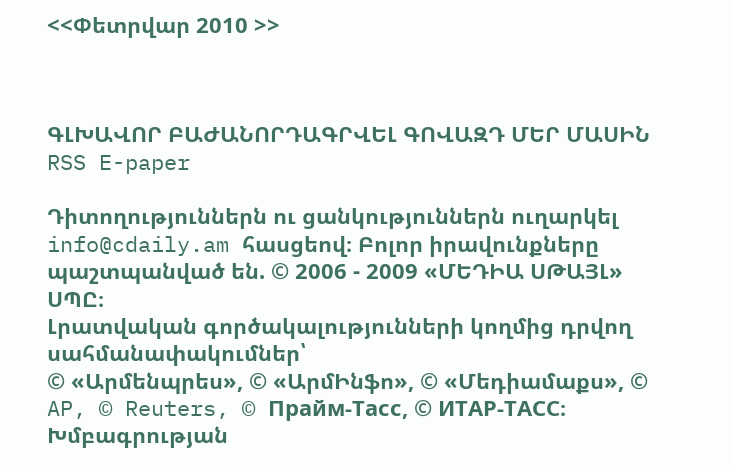<<Փետրվար 2010 >>



ԳԼԽԱՎՈՐ ԲԱԺԱՆՈՐԴԱԳՐՎԵԼ ԳՈՎԱԶԴ ՄԵՐ ՄԱՍԻՆ RSS E-paper

Դիտողություններն ու ցանկություններն ուղարկել info@cdaily.am հասցեով։ Բոլոր իրավունքները պաշտպանված են. © 2006 - 2009 «ՄԵԴԻԱ ՍԹԱՅԼ» ՍՊԸ։
Լրատվական գործակալությունների կողմից դրվող սահմանափակումներ՝
© «Արմենպրես», © «ԱրմԻնֆո», © «Մեդիամաքս», © AP, © Reuters, © Прайм-Тасс, © ИТАР-ТАСС։
Խմբագրության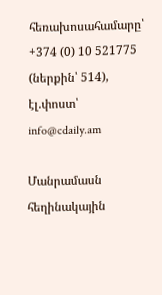հեռախոսահամարը՝ +374 (0) 10 521775 (ներքին՝ 514), էլ.փոստ՝ info@cdaily.am

Մանրամասն հեղինակային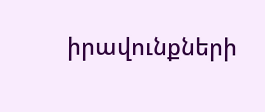իրավունքների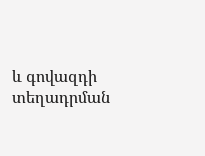և գովազդի տեղադրման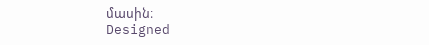մասին։
Designed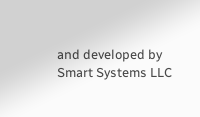and developed by Smart Systems LLC